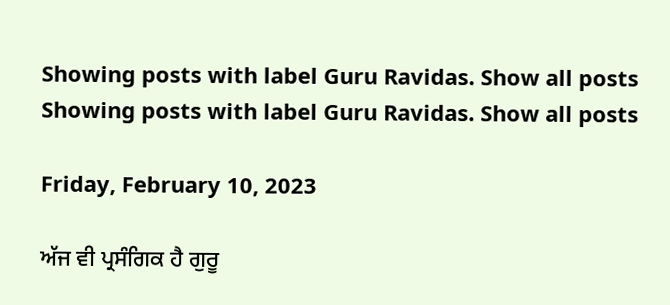Showing posts with label Guru Ravidas. Show all posts
Showing posts with label Guru Ravidas. Show all posts

Friday, February 10, 2023

ਅੱਜ ਵੀ ਪ੍ਰਸੰਗਿਕ ਹੈ ਗੁਰੂ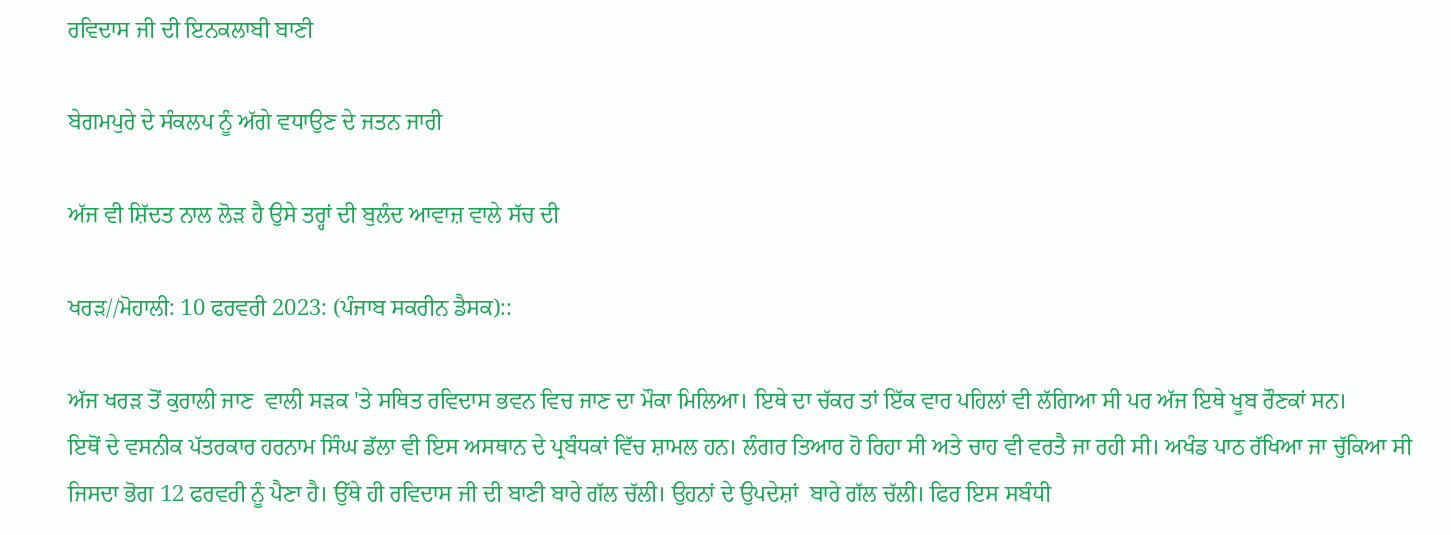ਰਵਿਦਾਸ ਜੀ ਦੀ ਇਨਕਲਾਬੀ ਬਾਣੀ

ਬੇਗਮਪੁਰੇ ਦੇ ਸੰਕਲਪ ਨੂੰ ਅੱਗੇ ਵਧਾਉਣ ਦੇ ਜਤਨ ਜਾਰੀ

ਅੱਜ ਵੀ ਸ਼ਿੱਦਤ ਨਾਲ ਲੋੜ ਹੈ ਉਸੇ ਤਰ੍ਹਾਂ ਦੀ ਬੁਲੰਦ ਆਵਾਜ਼ ਵਾਲੇ ਸੱਚ ਦੀ

ਖਰੜ//ਮੋਹਾਲੀ: 10 ਫਰਵਰੀ 2023: (ਪੰਜਾਬ ਸਕਰੀਨ ਡੈਸਕ)::

ਅੱਜ ਖਰੜ ਤੋਂ ਕੁਰਾਲੀ ਜਾਣ  ਵਾਲੀ ਸੜਕ 'ਤੇ ਸਥਿਤ ਰਵਿਦਾਸ ਭਵਨ ਵਿਚ ਜਾਣ ਦਾ ਮੌਕਾ ਮਿਲਿਆ। ਇਥੇ ਦਾ ਚੱਕਰ ਤਾਂ ਇੱਕ ਵਾਰ ਪਹਿਲਾਂ ਵੀ ਲੱਗਿਆ ਸੀ ਪਰ ਅੱਜ ਇਥੇ ਖੂਬ ਰੌਣਕਾਂ ਸਨ।
ਇਥੋਂ ਦੇ ਵਸਨੀਕ ਪੱਤਰਕਾਰ ਹਰਨਾਮ ਸਿੰਘ ਡੱਲਾ ਵੀ ਇਸ ਅਸਥਾਨ ਦੇ ਪ੍ਰਬੰਧਕਾਂ ਵਿੱਚ ਸ਼ਾਮਲ ਹਨ। ਲੰਗਰ ਤਿਆਰ ਹੋ ਰਿਹਾ ਸੀ ਅਤੇ ਚਾਹ ਵੀ ਵਰਤੈ ਜਾ ਰਹੀ ਸੀ। ਅਖੰਡ ਪਾਠ ਰੱਖਿਆ ਜਾ ਚੁੱਕਿਆ ਸੀ ਜਿਸਦਾ ਭੋਗ 12 ਫਰਵਰੀ ਨੂੰ ਪੈਣਾ ਹੈ। ਉੱਥੇ ਹੀ ਰਵਿਦਾਸ ਜੀ ਦੀ ਬਾਣੀ ਬਾਰੇ ਗੱਲ ਚੱਲੀ। ਉਹਨਾਂ ਦੇ ਉਪਦੇਸ਼ਾਂ  ਬਾਰੇ ਗੱਲ ਚੱਲੀ। ਫਿਰ ਇਸ ਸਬੰਧੀ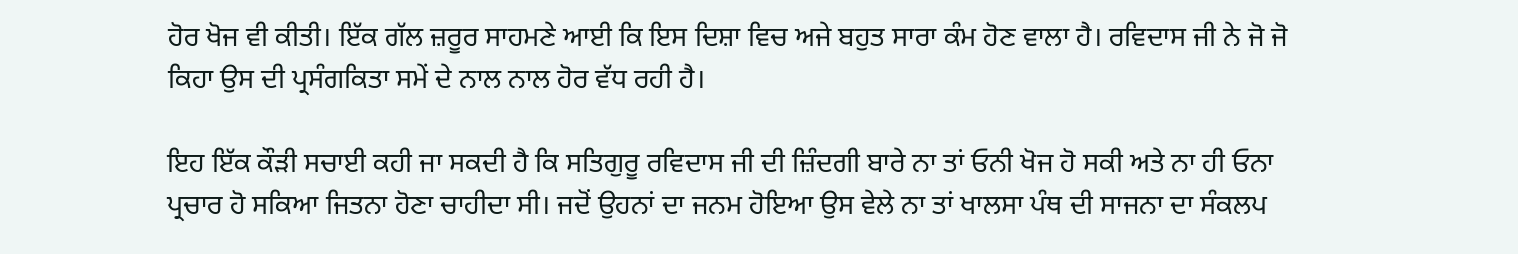ਹੋਰ ਖੋਜ ਵੀ ਕੀਤੀ। ਇੱਕ ਗੱਲ ਜ਼ਰੂਰ ਸਾਹਮਣੇ ਆਈ ਕਿ ਇਸ ਦਿਸ਼ਾ ਵਿਚ ਅਜੇ ਬਹੁਤ ਸਾਰਾ ਕੰਮ ਹੋਣ ਵਾਲਾ ਹੈ। ਰਵਿਦਾਸ ਜੀ ਨੇ ਜੋ ਜੋ ਕਿਹਾ ਉਸ ਦੀ ਪ੍ਰਸੰਗਕਿਤਾ ਸਮੇਂ ਦੇ ਨਾਲ ਨਾਲ ਹੋਰ ਵੱਧ ਰਹੀ ਹੈ।

ਇਹ ਇੱਕ ਕੌੜੀ ਸਚਾਈ ਕਹੀ ਜਾ ਸਕਦੀ ਹੈ ਕਿ ਸਤਿਗੁਰੂ ਰਵਿਦਾਸ ਜੀ ਦੀ ਜ਼ਿੰਦਗੀ ਬਾਰੇ ਨਾ ਤਾਂ ਓਨੀ ਖੋਜ ਹੋ ਸਕੀ ਅਤੇ ਨਾ ਹੀ ਓਨਾ ਪ੍ਰਚਾਰ ਹੋ ਸਕਿਆ ਜਿਤਨਾ ਹੋਣਾ ਚਾਹੀਦਾ ਸੀ। ਜਦੋਂ ਉਹਨਾਂ ਦਾ ਜਨਮ ਹੋਇਆ ਉਸ ਵੇਲੇ ਨਾ ਤਾਂ ਖਾਲਸਾ ਪੰਥ ਦੀ ਸਾਜਨਾ ਦਾ ਸੰਕਲਪ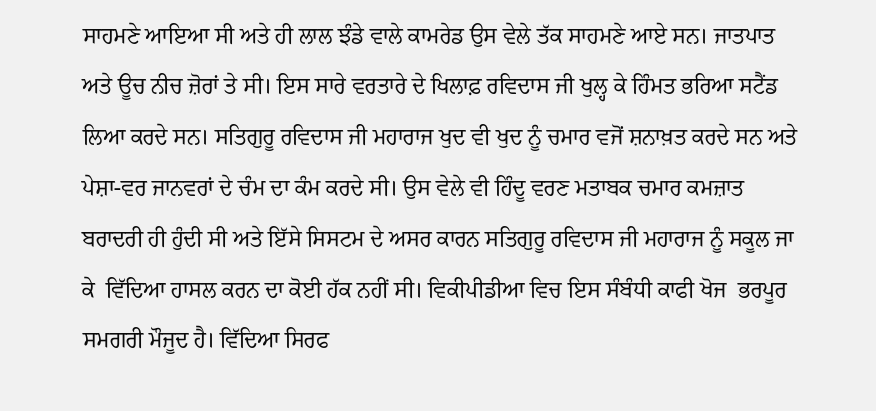ਸਾਹਮਣੇ ਆਇਆ ਸੀ ਅਤੇ ਹੀ ਲਾਲ ਝੰਡੇ ਵਾਲੇ ਕਾਮਰੇਡ ਉਸ ਵੇਲੇ ਤੱਕ ਸਾਹਮਣੇ ਆਏ ਸਨ। ਜਾਤਪਾਤ ਅਤੇ ਊਚ ਨੀਚ ਜ਼ੋਰਾਂ ਤੇ ਸੀ। ਇਸ ਸਾਰੇ ਵਰਤਾਰੇ ਦੇ ਖਿਲਾਫ਼ ਰਵਿਦਾਸ ਜੀ ਖੁਲ੍ਹ ਕੇ ਹਿੰਮਤ ਭਰਿਆ ਸਟੈਂਡ ਲਿਆ ਕਰਦੇ ਸਨ। ਸਤਿਗੁਰੂ ਰਵਿਦਾਸ ਜੀ ਮਹਾਰਾਜ ਖੁਦ ਵੀ ਖੁਦ ਨੂੰ ਚਮਾਰ ਵਜੋਂ ਸ਼ਨਾਖ਼ਤ ਕਰਦੇ ਸਨ ਅਤੇ ਪੇਸ਼ਾ-ਵਰ ਜਾਨਵਰਾਂ ਦੇ ਚੰਮ ਦਾ ਕੰਮ ਕਰਦੇ ਸੀ। ਉਸ ਵੇਲੇ ਵੀ ਹਿੰਦੂ ਵਰਣ ਮਤਾਬਕ ਚਮਾਰ ਕਮਜ਼ਾਤ ਬਰਾਦਰੀ ਹੀ ਹੁੰਦੀ ਸੀ ਅਤੇ ਇੱਸੇ ਸਿਸਟਮ ਦੇ ਅਸਰ ਕਾਰਨ ਸਤਿਗੁਰੂ ਰਵਿਦਾਸ ਜੀ ਮਹਾਰਾਜ ਨੂੰ ਸਕੂਲ ਜਾ ਕੇ  ਵਿੱਦਿਆ ਹਾਸਲ ਕਰਨ ਦਾ ਕੋਈ ਹੱਕ ਨਹੀਂ ਸੀ। ਵਿਕੀਪੀਡੀਆ ਵਿਚ ਇਸ ਸੰਬੰਧੀ ਕਾਫੀ ਖੋਜ  ਭਰਪੂਰ ਸਮਗਰੀ ਮੌਜੂਦ ਹੈ। ਵਿੱਦਿਆ ਸਿਰਫ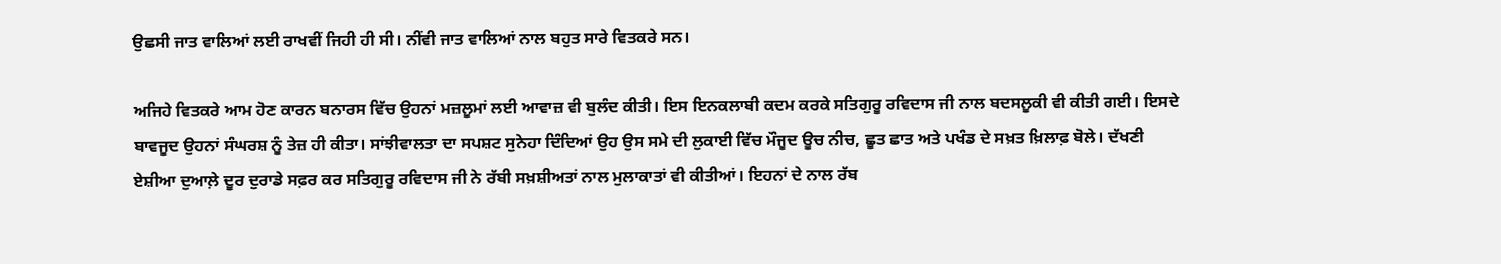ਉਛਸੀ ਜਾਤ ਵਾਲਿਆਂ ਲਈ ਰਾਖਵੀਂ ਜਿਹੀ ਹੀ ਸੀ। ਨੀਂਵੀ ਜਾਤ ਵਾਲਿਆਂ ਨਾਲ ਬਹੁਤ ਸਾਰੇ ਵਿਤਕਰੇ ਸਨ।

ਅਜਿਹੇ ਵਿਤਕਰੇ ਆਮ ਹੋਣ ਕਾਰਨ ਬਨਾਰਸ ਵਿੱਚ ਉਹਨਾਂ ਮਜ਼ਲੂਮਾਂ ਲਈ ਆਵਾਜ਼ ਵੀ ਬੁਲੰਦ ਕੀਤੀ। ਇਸ ਇਨਕਲਾਬੀ ਕਦਮ ਕਰਕੇ ਸਤਿਗੁਰੂ ਰਵਿਦਾਸ ਜੀ ਨਾਲ ਬਦਸਲੂਕੀ ਵੀ ਕੀਤੀ ਗਈ। ਇਸਦੇ ਬਾਵਜੂਦ ਉਹਨਾਂ ਸੰਘਰਸ਼ ਨੂੰ ਤੇਜ਼ ਹੀ ਕੀਤਾ। ਸਾਂਝੀਵਾਲਤਾ ਦਾ ਸਪਸ਼ਟ ਸੁਨੇਹਾ ਦਿੰਦਿਆਂ ਉਹ ਉਸ ਸਮੇ ਦੀ ਲੁਕਾਈ ਵਿੱਚ ਮੌਜੂਦ ਊਚ ਨੀਚ, ਛੂਤ ਛਾਤ ਅਤੇ ਪਖੰਡ ਦੇ ਸਖ਼ਤ ਖ਼ਿਲਾਫ਼ ਬੋਲੇ। ਦੱਖਣੀ ਏਸ਼ੀਆ ਦੁਆਲ਼ੇ ਦੂਰ ਦੁਰਾਡੇ ਸਫ਼ਰ ਕਰ ਸਤਿਗੁਰੂ ਰਵਿਦਾਸ ਜੀ ਨੇ ਰੱਬੀ ਸਖ਼ਸ਼ੀਅਤਾਂ ਨਾਲ ਮੁਲਾਕਾਤਾਂ ਵੀ ਕੀਤੀਆਂ। ਇਹਨਾਂ ਦੇ ਨਾਲ ਰੱਬ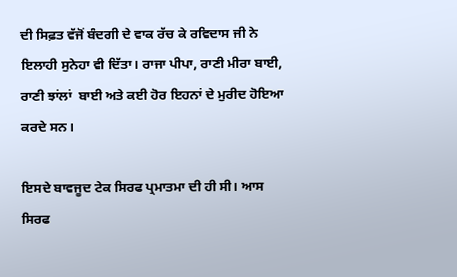ਦੀ ਸਿਫ਼ਤ ਵੱਜੋਂ ਬੰਦਗੀ ਦੇ ਵਾਕ ਰੱਚ ਕੇ ਰਵਿਦਾਸ ਜੀ ਨੇ ਇਲਾਹੀ ਸੁਨੇਹਾ ਵੀ ਦਿੱਤਾ। ਰਾਜਾ ਪੀਪਾ, ਰਾਣੀ ਮੀਰਾ ਬਾਈ, ਰਾਣੀ ਝਾਂਲਾਂ  ਬਾਈ ਅਤੇ ਕਈ ਹੋਰ ਇਹਨਾਂ ਦੇ ਮੁਰੀਦ ਹੋਇਆ ਕਰਦੇ ਸਨ।

ਇਸਦੇ ਬਾਵਜੂਦ ਟੇਕ ਸਿਰਫ ਪ੍ਰਮਾਤਮਾ ਦੀ ਹੀ ਸੀ। ਆਸ ਸਿਰਫ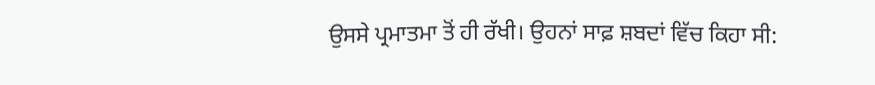ਉਸਸੇ ਪ੍ਰਮਾਤਮਾ ਤੋਂ ਹੀ ਰੱਖੀ। ਉਹਨਾਂ ਸਾਫ਼ ਸ਼ਬਦਾਂ ਵਿੱਚ ਕਿਹਾ ਸੀ: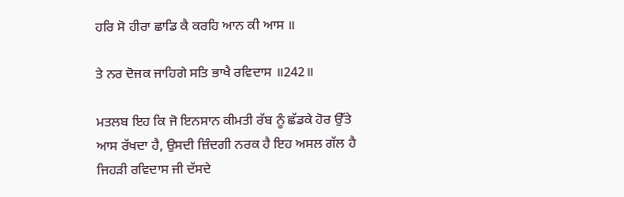ਹਰਿ ਸੋ ਹੀਰਾ ਛਾਡਿ ਕੈ ਕਰਹਿ ਆਨ ਕੀ ਆਸ ॥

ਤੇ ਨਰ ਦੋਜਕ ਜਾਹਿਗੇ ਸਤਿ ਭਾਖੈ ਰਵਿਦਾਸ ॥242॥

ਮਤਲਬ ਇਹ ਕਿ ਜੋ ਇਨਸਾਨ ਕੀਮਤੀ ਰੱਬ ਨੂੰ ਛੱਡਕੇ ਹੋਰ ਉੱਤੇ ਆਸ ਰੱਖਦਾ ਹੈ, ਉਸਦੀ ਜ਼ਿੰਦਗੀ ਨਰਕ ਹੈ ਇਹ ਅਸਲ ਗੱਲ ਹੈ ਜਿਹੜੀ ਰਵਿਦਾਸ ਜੀ ਦੱਸਦੇ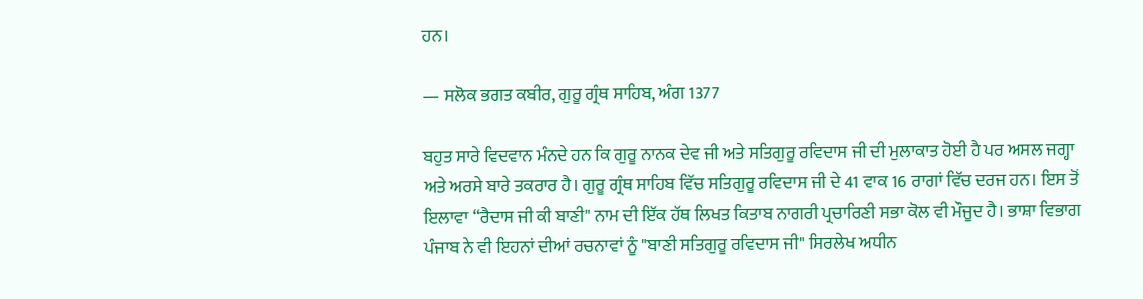ਹਨ।

— ਸਲੋਕ ਭਗਤ ਕਬੀਰ, ਗੁਰੂ ਗ੍ਰੰਥ ਸਾਹਿਬ, ਅੰਗ 1377

ਬਹੁਤ ਸਾਰੇ ਵਿਦਵਾਨ ਮੰਨਦੇ ਹਨ ਕਿ ਗੁਰੂ ਨਾਨਕ ਦੇਵ ਜੀ ਅਤੇ ਸਤਿਗੁਰੂ ਰਵਿਦਾਸ ਜੀ ਦੀ ਮੁਲਾਕਾਤ ਹੋਈ ਹੈ ਪਰ ਅਸਲ ਜਗ੍ਹਾ ਅਤੇ ਅਰਸੇ ਬਾਰੇ ਤਕਰਾਰ ਹੈ। ਗੁਰੂ ਗ੍ਰੰਥ ਸਾਹਿਬ ਵਿੱਚ ਸਤਿਗੁਰੂ ਰਵਿਦਾਸ ਜੀ ਦੇ 41 ਵਾਕ 16 ਰਾਗਾਂ ਵਿੱਚ ਦਰਜ ਹਨ। ਇਸ ਤੋਂ ਇਲਾਵਾ “ਰੈਦਾਸ ਜੀ ਕੀ ਬਾਣੀ" ਨਾਮ ਦੀ ਇੱਕ ਹੱਥ ਲਿਖਤ ਕਿਤਾਬ ਨਾਗਰੀ ਪ੍ਰਚਾਰਿਣੀ ਸਭਾ ਕੋਲ ਵੀ ਮੌਜੂਦ ਹੈ। ਭਾਸ਼ਾ ਵਿਭਾਗ ਪੰਜਾਬ ਨੇ ਵੀ ਇਹਨਾਂ ਦੀਆਂ ਰਚਨਾਵਾਂ ਨੂੰ "ਬਾਣੀ ਸਤਿਗੁਰੂ ਰਵਿਦਾਸ ਜੀ" ਸਿਰਲੇਖ ਅਧੀਨ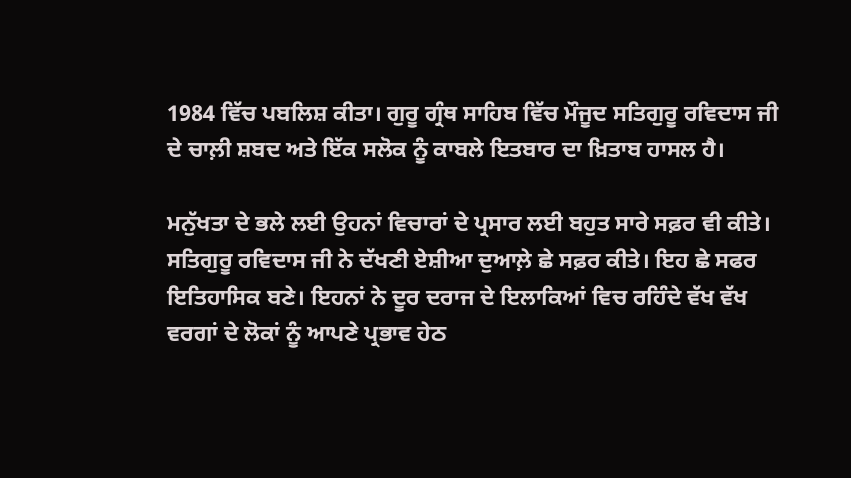1984 ਵਿੱਚ ਪਬਲਿਸ਼ ਕੀਤਾ। ਗੁਰੂ ਗ੍ਰੰਥ ਸਾਹਿਬ ਵਿੱਚ ਮੌਜੂਦ ਸਤਿਗੁਰੂ ਰਵਿਦਾਸ ਜੀ ਦੇ ਚਾਲ਼ੀ ਸ਼ਬਦ ਅਤੇ ਇੱਕ ਸਲੋਕ ਨੂੰ ਕਾਬਲੇ ਇਤਬਾਰ ਦਾ ਖ਼ਿਤਾਬ ਹਾਸਲ ਹੈ।

ਮਨੁੱਖਤਾ ਦੇ ਭਲੇ ਲਈ ਉਹਨਾਂ ਵਿਚਾਰਾਂ ਦੇ ਪ੍ਰਸਾਰ ਲਈ ਬਹੁਤ ਸਾਰੇ ਸਫ਼ਰ ਵੀ ਕੀਤੇ। ਸਤਿਗੁਰੂ ਰਵਿਦਾਸ ਜੀ ਨੇ ਦੱਖਣੀ ਏਸ਼ੀਆ ਦੁਆਲ਼ੇ ਛੇ ਸਫ਼ਰ ਕੀਤੇ। ਇਹ ਛੇ ਸਫਰ ਇਤਿਹਾਸਿਕ ਬਣੇ। ਇਹਨਾਂ ਨੇ ਦੂਰ ਦਰਾਜ ਦੇ ਇਲਾਕਿਆਂ ਵਿਚ ਰਹਿੰਦੇ ਵੱਖ ਵੱਖ ਵਰਗਾਂ ਦੇ ਲੋਕਾਂ ਨੂੰ ਆਪਣੇ ਪ੍ਰਭਾਵ ਹੇਠ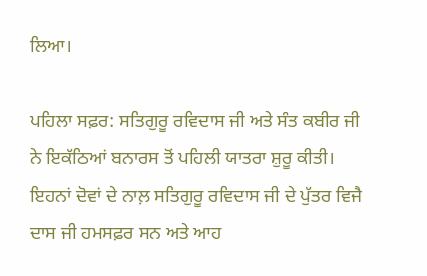ਲਿਆ।

ਪਹਿਲਾ ਸਫ਼ਰ: ਸਤਿਗੁਰੂ ਰਵਿਦਾਸ ਜੀ ਅਤੇ ਸੰਤ ਕਬੀਰ ਜੀ ਨੇ ਇਕੱਠਿਆਂ ਬਨਾਰਸ ਤੋਂ ਪਹਿਲੀ ਯਾਤਰਾ ਸ਼ੁਰੂ ਕੀਤੀ। ਇਹਨਾਂ ਦੋਵਾਂ ਦੇ ਨਾਲ਼ ਸਤਿਗੁਰੂ ਰਵਿਦਾਸ ਜੀ ਦੇ ਪੁੱਤਰ ਵਿਜੈ ਦਾਸ ਜੀ ਹਮਸਫ਼ਰ ਸਨ ਅਤੇ ਆਹ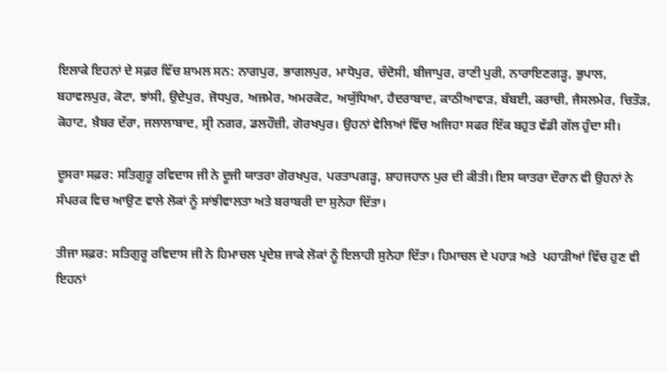ਇਲਾਕੇ ਇਹਨਾਂ ਦੇ ਸਫ਼ਰ ਵਿੱਚ ਸ਼ਾਮਲ ਸਨ: ਨਾਗਪੁਰ, ਭਾਗਲਪੁਰ, ਮਾਧੋਪੁਰ, ਚੰਦੋਸੀ, ਬੀਜਾਪੁਰ, ਰਾਣੀ ਪੁਰੀ, ਨਾਰਾਇਣਗੜ੍ਹ, ਭੁਪਾਲ, ਬਹਾਵਲਪੁਰ, ਕੋਟਾ, ਝਾਂਸੀ, ਉਦੇਪੁਰ, ਜੋਧਪੁਰ, ਅਜਮੇਰ, ਅਮਰਕੋਟ, ਅਯੁੱਧਿਆ, ਹੈਦਰਾਬਾਦ, ਕਾਠੀਆਵਾੜ, ਬੰਬਈ, ਕਰਾਚੀ, ਜੈਸਲਮੇਰ, ਚਿਤੌੜ, ਕੋਹਾਟ, ਖ਼ੈਬਰ ਦੱਰਾ, ਜਲਾਲਾਬਾਦ, ਸ੍ਰੀ ਨਗਰ, ਡਲਹੌਜ਼ੀ, ਗੋਰਖਪੁਰ। ਉਹਨਾਂ ਵੇਲਿਆਂ ਵਿੱਚ ਅਜਿਹਾ ਸਫਰ ਇੱਕ ਬਹੁਤ ਵੱਡੀ ਗੱਲ ਹੁੰਦਾ ਸੀ।

ਦੂਸਰਾ ਸਫ਼ਰ: ਸਤਿਗੁਰੂ ਰਵਿਦਾਸ ਜੀ ਨੇ ਦੂਜੀ ਯਾਤਰਾ ਗੋਰਖਪੁਰ, ਪਰਤਾਪਗੜ੍ਹ, ਸ਼ਾਹਜਹਾਨ ਪੁਰ ਦੀ ਕੀਤੀ। ਇਸ ਯਾਤਰਾ ਦੌਰਾਨ ਵੀ ਉਹਨਾਂ ਨੇ ਸੰਪਰਕ ਵਿਚ ਆਉਣ ਵਾਲੇ ਲੋਕਾਂ ਨੂੰ ਸਾਂਝੀਵਾਲਤਾ ਅਤੇ ਬਰਾਬਰੀ ਦਾ ਸੁਨੇਹਾ ਦਿੱਤਾ।

ਤੀਜਾ ਸਫ਼ਰ: ਸਤਿਗੁਰੂ ਰਵਿਦਾਸ ਜੀ ਨੇ ਹਿਮਾਚਲ ਪ੍ਰਦੇਸ਼ ਜਾਕੇ ਲੋਕਾਂ ਨੂੰ ਇਲਾਹੀ ਸੁਨੇਹਾ ਦਿੱਤਾ। ਹਿਮਾਚਲ ਦੇ ਪਹਾੜ ਅਤੇ  ਪਹਾੜੀਆਂ ਵਿੱਚ ਹੁਣ ਵੀ ਇਹਨਾਂ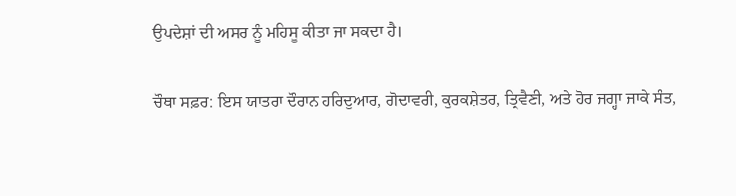ਉਪਦੇਸ਼ਾਂ ਦੀ ਅਸਰ ਨੂੰ ਮਹਿਸੂ ਕੀਤਾ ਜਾ ਸਕਦਾ ਹੈ।

ਚੌਥਾ ਸਫ਼ਰ: ਇਸ ਯਾਤਰਾ ਦੌਰਾਨ ਹਰਿਦੁਆਰ, ਗੋਦਾਵਰੀ, ਕੁਰਕਸ਼ੇਤਰ, ਤ੍ਰਿਵੈਣੀ, ਅਤੇ ਹੋਰ ਜਗ੍ਹਾ ਜਾਕੇ ਸੰਤ,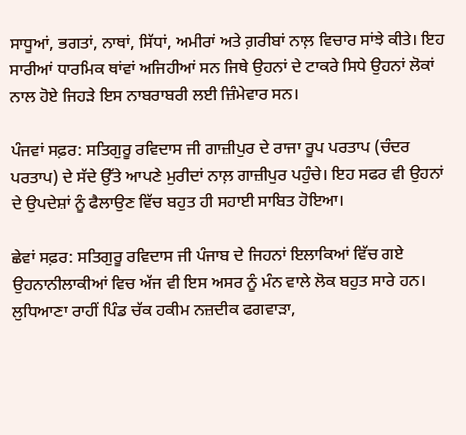ਸਾਧੂਆਂ, ਭਗਤਾਂ, ਨਾਥਾਂ, ਸਿੱਧਾਂ, ਅਮੀਰਾਂ ਅਤੇ ਗ਼ਰੀਬਾਂ ਨਾਲ਼ ਵਿਚਾਰ ਸਾਂਝੇ ਕੀਤੇ। ਇਹ ਸਾਰੀਆਂ ਧਾਰਮਿਕ ਥਾਂਵਾਂ ਅਜਿਹੀਆਂ ਸਨ ਜਿਥੇ ਉਹਨਾਂ ਦੇ ਟਾਕਰੇ ਸਿਧੇ ਉਹਨਾਂ ਲੋਕਾਂ ਨਾਲ ਹੋਏ ਜਿਹੜੇ ਇਸ ਨਾਬਰਾਬਰੀ ਲਈ ਜ਼ਿੰਮੇਵਾਰ ਸਨ।

ਪੰਜਵਾਂ ਸਫ਼ਰ: ਸਤਿਗੁਰੂ ਰਵਿਦਾਸ ਜੀ ਗਾਜ਼ੀਪੁਰ ਦੇ ਰਾਜਾ ਰੂਪ ਪਰਤਾਪ (ਚੰਦਰ ਪਰਤਾਪ) ਦੇ ਸੱਦੇ ਉੱਤੇ ਆਪਣੇ ਮੁਰੀਦਾਂ ਨਾਲ਼ ਗਾਜ਼ੀਪੁਰ ਪਹੁੰਚੇ। ਇਹ ਸਫਰ ਵੀ ਉਹਨਾਂ ਦੇ ਉਪਦੇਸ਼ਾਂ ਨੂੰ ਫੈਲਾਉਣ ਵਿੱਚ ਬਹੁਤ ਹੀ ਸਹਾਈ ਸਾਬਿਤ ਹੋਇਆ।

ਛੇਵਾਂ ਸਫ਼ਰ: ਸਤਿਗੁਰੂ ਰਵਿਦਾਸ ਜੀ ਪੰਜਾਬ ਦੇ ਜਿਹਨਾਂ ਇਲਾਕਿਆਂ ਵਿੱਚ ਗਏ ਉਹਨਾਨੀਲਾਕੀਆਂ ਵਿਚ ਅੱਜ ਵੀ ਇਸ ਅਸਰ ਨੂੰ ਮੰਨ ਵਾਲੇ ਲੋਕ ਬਹੁਤ ਸਾਰੇ ਹਨ।  ਲੁਧਿਆਣਾ ਰਾਹੀਂ ਪਿੰਡ ਚੱਕ ਹਕੀਮ ਨਜ਼ਦੀਕ ਫਗਵਾੜਾ,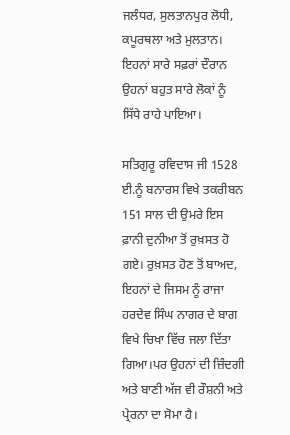ਜਲੰਧਰ, ਸੁਲਤਾਨਪੁਰ ਲੋਧੀ, ਕਪੂਰਥਲਾ ਅਤੇ ਮੁਲਤਾਨ। ਇਹਨਾਂ ਸਾਰੇ ਸਫ਼ਰਾਂ ਦੌਰਾਨ ਉਹਨਾਂ ਬਹੁਤ ਸਾਰੇ ਲੋਕਾਂ ਨੂੰ ਸਿੱਧੇ ਰਾਹੇ ਪਾਇਆ।

ਸਤਿਗੁਰੂ ਰਵਿਦਾਸ ਜੀ 1528 ਈ.ਨੂੰ ਬਨਾਰਸ ਵਿਖੇ ਤਕਰੀਬਨ 151 ਸਾਲ ਦੀ ਉਮਰੇ ਇਸ ਫ਼ਾਨੀ ਦੁਨੀਆ ਤੋਂ ਰੁਖ਼ਸਤ ਹੋ ਗਏ। ਰੁਖ਼ਸਤ ਹੋਣ ਤੋਂ ਬਾਅਦ, ਇਹਨਾਂ ਦੇ ਜਿਸਮ ਨੂੰ ਰਾਜਾ ਹਰਦੇਵ ਸਿੰਘ ਨਾਗਰ ਦੇ ਬਾਗ ਵਿਖੇ ਚਿਖਾ ਵਿੱਚ ਜਲਾ ਦਿੱਤਾ ਗਿਆ।ਪਰ ਉਹਨਾਂ ਦੀ ਜ਼ਿੰਦਗੀ ਅਤੇ ਬਾਣੀ ਅੱਜ ਵੀ ਰੌਸ਼ਨੀ ਅਤੇ ਪ੍ਰੇਰਨਾ ਦਾ ਸੋਮਾ ਹੈ।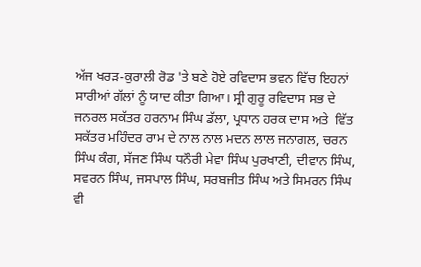ਅੱਜ ਖਰੜ-ਕੁਰਾਲੀ ਰੋਡ 'ਤੇ ਬਣੇ ਹੋਏ ਰਵਿਦਾਸ ਭਵਨ ਵਿੱਚ ਇਹਨਾਂ ਸਾਰੀਆਂ ਗੱਲਾਂ ਨੂੰ ਯਾਦ ਕੀਤਾ ਗਿਆ। ਸ੍ਰੀ ਗੁਰੂ ਰਵਿਦਾਸ ਸਭ ਦੇ ਜਨਰਲ ਸਕੱਤਰ ਹਰਨਾਮ ਸਿੰਘ ਡੱਲਾ, ਪ੍ਰਧਾਨ ਹਰਕ ਦਾਸ ਅਤੇ  ਵਿੱਤ ਸਕੱਤਰ ਮਹਿੰਦਰ ਰਾਮ ਦੇ ਨਾਲ ਨਾਲ ਮਦਨ ਲਾਲ ਜਨਾਗਲ, ਚਰਨ ਸਿੰਘ ਕੰਗ, ਸੱਜਣ ਸਿੰਘ ਧਨੌਰੀ ਮੇਵਾ ਸਿੰਘ ਪੁਰਖਾਣੀ, ਦੀਵਾਨ ਸਿੰਘ, ਸਵਰਨ ਸਿੰਘ, ਜਸਪਾਲ ਸਿੰਘ, ਸਰਬਜੀਤ ਸਿੰਘ ਅਤੇ ਸਿਮਰਨ ਸਿੰਘ ਵੀ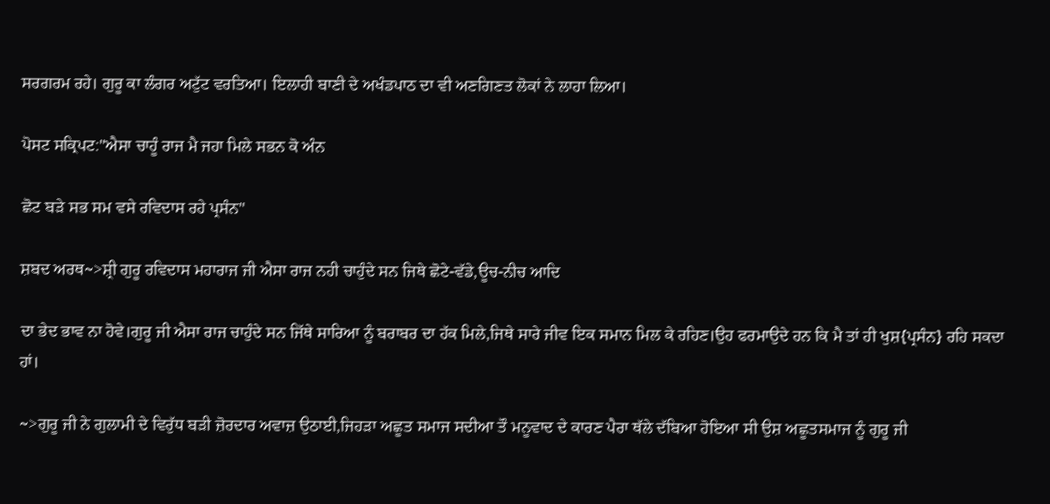ਸਰਗਰਮ ਰਹੇ। ਗੁਰੂ ਕਾ ਲੰਗਰ ਅਟੁੱਟ ਵਰਤਿਆ। ਇਲਾਹੀ ਬਾਣੀ ਦੇ ਅਖੰਡਪਾਠ ਦਾ ਵੀ ਅਣਗਿਣਤ ਲੋਕਾਂ ਨੇ ਲਾਹਾ ਲਿਆ।

ਪੋਸਟ ਸਕ੍ਰਿਪਟ:"ਐਸਾ ਚਾਹੂੰ ਰਾਜ ਮੈ ਜਹਾ ਮਿਲੇ ਸਭਨ ਕੋ ਅੰਨ

ਛੋਟ ਬੜੇ ਸਭ ਸਮ ਵਸੇ ਰਵਿਦਾਸ ਰਹੇ ਪ੍ਰਸੰਨ"

ਸ਼ਬਦ ਅਰਥ~>ਸ਼੍ਰੀ ਗੁਰੂ ਰਵਿਦਾਸ ਮਹਾਰਾਜ ਜੀ ਐਸਾ ਰਾਜ ਨਹੀ ਚਾਹੁੰਦੇ ਸਨ ਜਿਥੇ ਛੋਟੇ-ਵੱਡੇ,ਊਚ-ਨੀਚ ਆਦਿ

ਦਾ ਭੇਦ ਭਾਵ ਨਾ ਹੋਵੇ।ਗੁਰੂ ਜੀ ਐਸਾ ਰਾਜ ਚਾਹੁੰਦੇ ਸਨ ਜਿੱਥੇ ਸਾਰਿਆ ਨੂੰ ਬਰਾਬਰ ਦਾ ਹੱਕ ਮਿਲੇ,ਜਿਥੇ ਸਾਰੇ ਜੀਵ ਇਕ ਸਮਾਨ ਮਿਲ ਕੇ ਰਹਿਣ।ਉਹ ਫਰਮਾਉਦੇ ਹਨ ਕਿ ਮੈ ਤਾਂ ਹੀ ਖੁਸ਼{ਪ੍ਰਸੰਨ} ਰਹਿ ਸਕਦਾ ਹਾਂ।

~>ਗੁਰੂ ਜੀ ਨੇ ਗੁਲਾਮੀ ਦੇ ਵਿਰੁੱਧ ਬੜੀ ਜ਼ੋਰਦਾਰ ਅਵਾਜ਼ ਉਠਾਈ,ਜਿਹੜਾ ਅਛੂਤ ਸਮਾਜ ਸਦੀਆ ਤੌ ਮਨੂਵਾਦ ਦੇ ਕਾਰਣ ਪੈਰਾ ਥੱਲੇ ਦੱਬਿਆ ਹੋਇਆ ਸੀ ਉਸ਼ ਅਛੂਤਸਮਾਜ ਨੂੰ ਗੁਰੂ ਜੀ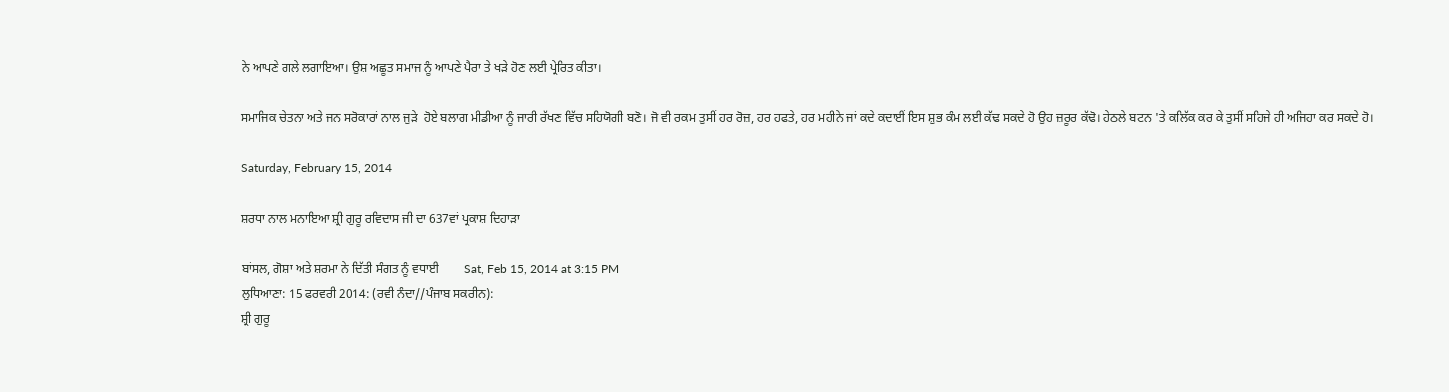ਨੇ ਆਪਣੇ ਗਲੇ ਲਗਾਇਆ। ਉਸ਼ ਅਛੂਤ ਸਮਾਜ ਨੂੰ ਆਪਣੇ ਪੈਰਾ ਤੇ ਖੜੇ ਹੋਣ ਲਈ ਪ੍ਰੇਰਿਤ ਕੀਤਾ।

ਸਮਾਜਿਕ ਚੇਤਨਾ ਅਤੇ ਜਨ ਸਰੋਕਾਰਾਂ ਨਾਲ ਜੁੜੇ  ਹੋਏ ਬਲਾਗ ਮੀਡੀਆ ਨੂੰ ਜਾਰੀ ਰੱਖਣ ਵਿੱਚ ਸਹਿਯੋਗੀ ਬਣੋ। ਜੋ ਵੀ ਰਕਮ ਤੁਸੀਂ ਹਰ ਰੋਜ਼, ਹਰ ਹਫਤੇ, ਹਰ ਮਹੀਨੇ ਜਾਂ ਕਦੇ ਕਦਾਈਂ ਇਸ ਸ਼ੁਭ ਕੰਮ ਲਈ ਕੱਢ ਸਕਦੇ ਹੋ ਉਹ ਜ਼ਰੂਰ ਕੱਢੋ। ਹੇਠਲੇ ਬਟਨ 'ਤੇ ਕਲਿੱਕ ਕਰ ਕੇ ਤੁਸੀਂ ਸਹਿਜੇ ਹੀ ਅਜਿਹਾ ਕਰ ਸਕਦੇ ਹੋ।

Saturday, February 15, 2014

ਸ਼ਰਧਾ ਨਾਲ ਮਨਾਇਆ ਸ਼੍ਰੀ ਗੁਰੂ ਰਵਿਦਾਸ ਜੀ ਦਾ 637ਵਾਂ ਪ੍ਰਕਾਸ਼ ਦਿਹਾੜਾ

ਬਾਂਸਲ, ਗੋਸ਼ਾ ਅਤੇ ਸ਼ਰਮਾ ਨੇ ਦਿੱਤੀ ਸੰਗਤ ਨੂੰ ਵਧਾਈ        Sat, Feb 15, 2014 at 3:15 PM
ਲੁਧਿਆਣਾ: 15 ਫਰਵਰੀ 2014: (ਰਵੀ ਨੰਦਾ//ਪੰਜਾਬ ਸਕਰੀਨ):
ਸ਼੍ਰੀ ਗੁਰੂ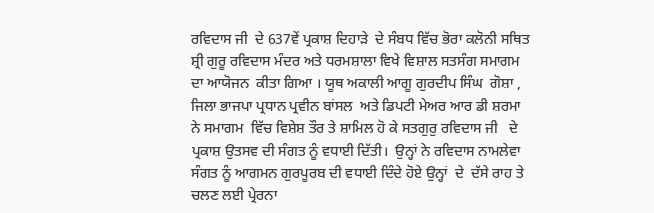ਰਵਿਦਾਸ ਜੀ  ਦੇ 637ਵੇਂ ਪ੍ਰਕਾਸ਼ ਦਿਹਾੜੇ  ਦੇ ਸੰਬਧ ਵਿੱਚ ਭੋਰਾ ਕਲੋਨੀ ਸਥਿਤ ਸ਼੍ਰੀ ਗੁਰੂ ਰਵਿਦਾਸ ਮੰਦਰ ਅਤੇ ਧਰਮਸ਼ਾਲਾ ਵਿਖੇ ਵਿਸ਼ਾਲ ਸਤਸੰਗ ਸਮਾਗਮ  ਦਾ ਆਯੋਜਨ  ਕੀਤਾ ਗਿਆ । ਯੂਥ ਅਕਾਲੀ ਆਗੂ ਗੁਰਦੀਪ ਸਿੰਘ  ਗੋਸ਼ਾ ,  ਜਿਲਾ ਭਾਜਪਾ ਪ੍ਰਧਾਨ ਪ੍ਰਵੀਨ ਬਾਂਸਲ  ਅਤੇ ਡਿਪਟੀ ਮੇਅਰ ਆਰ ਡੀ ਸ਼ਰਮਾ  ਨੇ ਸਮਾਗਮ  ਵਿੱਚ ਵਿਸ਼ੇਸ਼ ਤੌਰ ਤੇ ਸ਼ਾਮਿਲ ਹੋ ਕੇ ਸਤਗੁਰੁ ਰਵਿਦਾਸ ਜੀ   ਦੇ ਪ੍ਰਕਾਸ਼ ਉਤਸਵ ਦੀ ਸੰਗਤ ਨੂੰ ਵਧਾਈ ਦਿੱਤੀ।  ਉਨ੍ਹਾਂ ਨੇ ਰਵਿਦਾਸ ਨਾਮਲੇਵਾ ਸੰਗਤ ਨੂੰ ਆਗਮਨ ਗੁਰਪੂਰਬ ਦੀ ਵਧਾਈ ਦਿੰਦੇ ਹੋਏ ਉਨ੍ਹਾਂ  ਦੇ  ਦੱਸੇ ਰਾਹ ਤੇ ਚਲਣ ਲਈ ਪ੍ਰੇਰਨਾ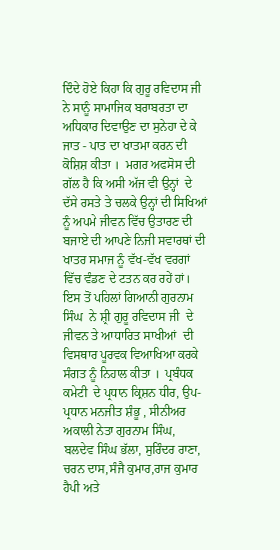ਦਿੰਦੇ ਹੋਏ ਕਿਹਾ ਕਿ ਗੁਰੂ ਰਵਿਦਾਸ ਜੀ  ਨੇ ਸਾਨੂੰ ਸਾਮਾਜਿਕ ਬਰਾਬਰਤਾ ਦਾ ਅਧਿਕਾਰ ਦਿਵਾਉਣ ਦਾ ਸੁਨੇਹਾ ਦੇ ਕੇ ਜਾਤ - ਪਾਤ ਦਾ ਖਾਤਮਾ ਕਰਨ ਦੀ ਕੋਸ਼ਿਸ਼ ਕੀਤਾ ।  ਮਗਰ ਅਫਸੋਸ ਦੀ ਗੱਲ ਹੈ ਕਿ ਅਸੀ ਅੱਜ ਵੀ ਉਨ੍ਹਾਂ  ਦੇ  ਦੱਸੇ ਰਸਤੇ ਤੇ ਚਲਕੇ ਉਨ੍ਹਾਂ ਦੀ ਸਿਖਿਆਂ ਨੂੰ ਅਪਮੇ ਜੀਵਨ ਵਿੱਚ ਉਤਾਰਣ ਦੀ ਬਜਾਏ ਦੀ ਆਪਣੇ ਨਿਜੀ ਸਵਾਰਥਾਂ ਦੀ ਖਾਤਰ ਸਮਾਜ ਨੂੰ ਵੱਖ-ਵੱਖ ਵਰਗਾਂ ਵਿੱਚ ਵੰਡਣ ਦੇ ਟਤਨ ਕਰ ਰਹੇਂ ਹਾਂ।  ਇਸ ਤੋਂ ਪਹਿਲਾਂ ਗਿਆਨੀ ਗੁਰਨਾਮ ਸਿੰਘ  ਨੇ ਸ਼੍ਰੀ ਗੁਰੂ ਰਵਿਦਾਸ ਜੀ  ਦੇ ਜੀਵਨ ਤੇ ਆਧਾਰਿਤ ਸਾਖੀਆਂ  ਦੀ ਵਿਸਥਾਰ ਪੂਰਵਕ ਵਿਆਖਿਆ ਕਰਕੇ ਸੰਗਤ ਨੂੰ ਨਿਹਾਲ ਕੀਤਾ ।  ਪ੍ਰਬੰਧਕ ਕਮੇਟੀ  ਦੇ ਪ੍ਰਧਾਨ ਕ੍ਰਿਸ਼ਨ ਧੀਰ, ਉਪ-ਪ੍ਰਧਾਨ ਮਨਜੀਤ ਸ਼ੰਭੂ , ਸੀਨੀਅਰ ਅਕਾਲੀ ਨੇਤਾ ਗੁਰਨਾਮ ਸਿੰਘ, ਬਲਦੇਵ ਸਿੰਘ ਭੱਲਾ, ਸੁਰਿੰਦਰ ਰਾਣਾ, ਚਰਨ ਦਾਸ,ਸੰਜੈ ਕੁਮਾਰ,ਰਾਜ ਕੁਮਾਰ  ਹੈਪੀ ਅਤੇ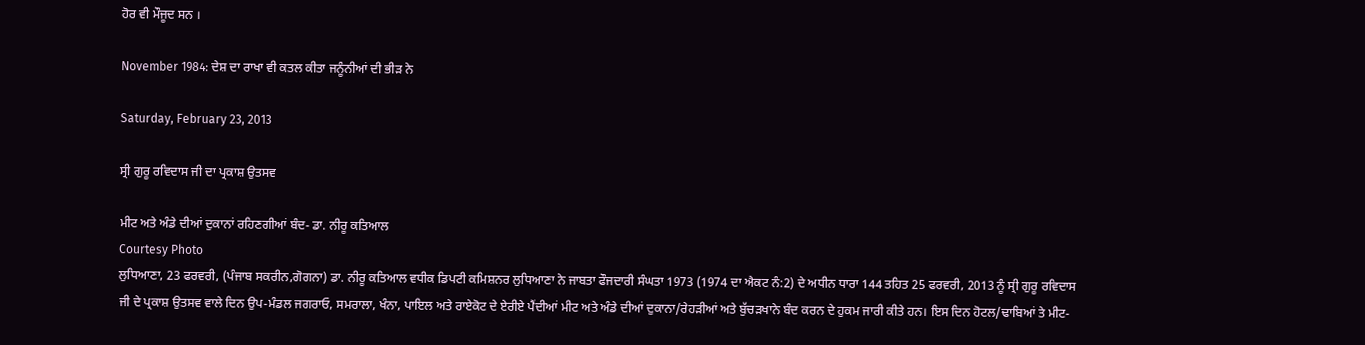ਹੋਰ ਵੀ ਮੌਜੂਦ ਸਨ ।

November 1984: ਦੇਸ਼ ਦਾ ਰਾਖਾ ਵੀ ਕਤਲ ਕੀਤਾ ਜਨੂੰਨੀਆਂ ਦੀ ਭੀੜ ਨੇ

Saturday, February 23, 2013

ਸ੍ਰੀ ਗੁਰੂ ਰਵਿਦਾਸ ਜੀ ਦਾ ਪ੍ਰਕਾਸ਼ ਉਤਸਵ

ਮੀਟ ਅਤੇ ਅੰਡੇ ਦੀਆਂ ਦੁਕਾਨਾਂ ਰਹਿਣਗੀਆਂ ਬੰਦ- ਡਾ. ਨੀਰੂ ਕਤਿਆਲ
Courtesy Photo
ਲੁਧਿਆਣਾ, 23 ਫਰਵਰੀ, (ਪੰਜਾਬ ਸਕਰੀਨ,ਗੋਗਨਾ) ਡਾ. ਨੀਰੂ ਕਤਿਆਲ ਵਧੀਕ ਡਿਪਟੀ ਕਮਿਸ਼ਨਰ ਲੁਧਿਆਣਾ ਨੇ ਜਾਬਤਾ ਫੌਜਦਾਰੀ ਸੰਘਤਾ 1973 (1974 ਦਾ ਐਕਟ ਨੰ:2) ਦੇ ਅਧੀਨ ਧਾਰਾ 144 ਤਹਿਤ 25 ਫਰਵਰੀ, 2013 ਨੂੰ ਸ੍ਰੀ ਗੁਰੂ ਰਵਿਦਾਸ ਜੀ ਦੇ ਪ੍ਰਕਾਸ਼ ਉਤਸਵ ਵਾਲੇ ਦਿਨ ਉਪ-ਮੰਡਲ ਜਗਰਾਓ, ਸਮਰਾਲਾ, ਖੰਨਾ, ਪਾਇਲ ਅਤੇ ਰਾਏਕੋਟ ਦੇ ਏਰੀਏ ਪੈਂਦੀਆਂ ਮੀਟ ਅਤੇ ਅੰਡੇ ਦੀਆਂ ਦੁਕਾਨਾ/ਰੇਹੜੀਆਂ ਅਤੇ ਬੁੱਚੜਖਾਨੇ ਬੰਦ ਕਰਨ ਦੇ ਹੁਕਮ ਜਾਰੀ ਕੀਤੇ ਹਨ। ਇਸ ਦਿਨ ਹੋਟਲ/ਢਾਬਿਆਂ ਤੇ ਮੀਟ-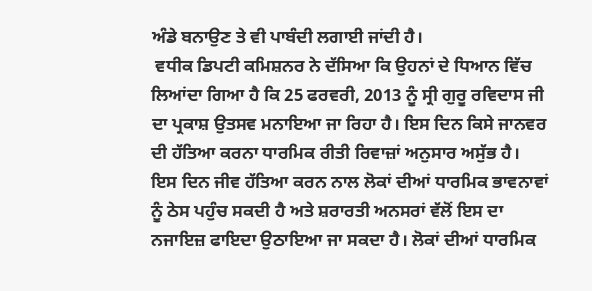ਅੰਡੇ ਬਨਾਉਣ ਤੇ ਵੀ ਪਾਬੰਦੀ ਲਗਾਈ ਜਾਂਦੀ ਹੈ।
 ਵਧੀਕ ਡਿਪਟੀ ਕਮਿਸ਼ਨਰ ਨੇ ਦੱਸਿਆ ਕਿ ਉਹਨਾਂ ਦੇ ਧਿਆਨ ਵਿੱਚ ਲਿਆਂਦਾ ਗਿਆ ਹੈ ਕਿ 25 ਫਰਵਰੀ, 2013 ਨੂੰ ਸ੍ਰੀ ਗੁਰੂ ਰਵਿਦਾਸ ਜੀ ਦਾ ਪ੍ਰਕਾਸ਼ ਉਤਸਵ ਮਨਾਇਆ ਜਾ ਰਿਹਾ ਹੈ। ਇਸ ਦਿਨ ਕਿਸੇ ਜਾਨਵਰ ਦੀ ਹੱਤਿਆ ਕਰਨਾ ਧਾਰਮਿਕ ਰੀਤੀ ਰਿਵਾਜ਼ਾਂ ਅਨੁਸਾਰ ਅਸੁੱਭ ਹੈ। ਇਸ ਦਿਨ ਜੀਵ ਹੱਤਿਆ ਕਰਨ ਨਾਲ ਲੋਕਾਂ ਦੀਆਂ ਧਾਰਮਿਕ ਭਾਵਨਾਵਾਂ ਨੂੰ ਠੇਸ ਪਹੁੰਚ ਸਕਦੀ ਹੈ ਅਤੇ ਸ਼ਰਾਰਤੀ ਅਨਸਰਾਂ ਵੱਲੋਂ ਇਸ ਦਾ ਨਜਾਇਜ਼ ਫਾਇਦਾ ਉਠਾਇਆ ਜਾ ਸਕਦਾ ਹੈ। ਲੋਕਾਂ ਦੀਆਂ ਧਾਰਮਿਕ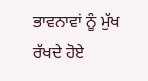ਭਾਵਨਾਵਾਂ ਨੂੰ ਮੁੱਖ ਰੱਖਦੇ ਹੋਏ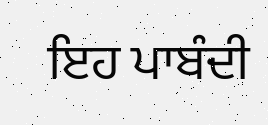ਇਹ ਪਾਬੰਦੀ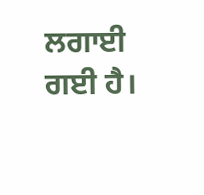ਲਗਾਈ ਗਈ ਹੈ।